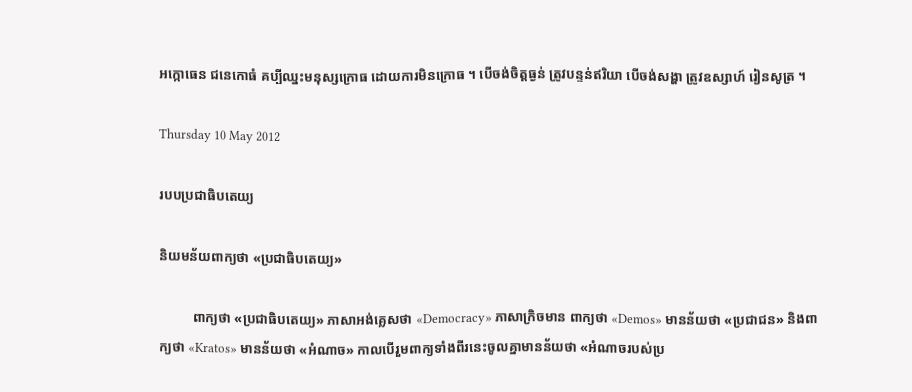អក្កោធេន ជនេកោធំ គប្បីឈ្នះមនុស្សក្រោធ ដោយការមិនក្រោធ ។ បើចង់ចិត្តធ្ងន់ ត្រូវបន្ទន់ឥរិយា បើចង់សង្ហា ត្រូវឧស្សាហ៍ រៀនសូត្រ ។

Thursday 10 May 2012

របបប្រជាធិបតេយ្យ

និយមន័យពាក្យថា «ប្រជាធិបតេយ្យ»

          ពាក្យថា «ប្រជាធិបតេយ្យ» ភាសាអង់គ្លេសថា «Democracy» ភាសាក្រិចមាន ពាក្យថា «Demos» មានន័យថា «ប្រជាជន» និងពាក្យថា «Kratos» មានន័យថា «អំណាច» កាលបើរួមពាក្យទាំងពីរនេះចូលគ្នាមានន័យថា «អំណាចរបស់ប្រ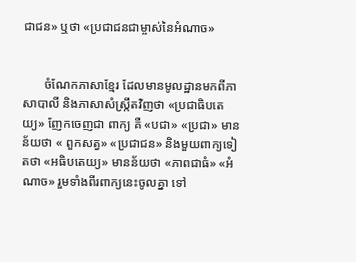ជាជន» ឬថា «ប្រជាជនជាម្ចាស់នៃអំណាច»


       ចំណែកភាសាខ្មែរ ដែលមានមូលដ្ឋានមកពីភាសាបាលី និងភាសាសំស្រ្កឹតវិញថា «ប្រជាធិបតេយ្យ» ញែកចេញជា ពាក្យ គឺ «បជា» «ប្រជា» មានន័យថា « ពួកសត្វ» «ប្រជាជន» និងមួយពាក្យទៀតថា «អធិបតេយ្យ» មានន័យថា «ភាពជាធំ» «អំណាច» រួមទាំងពីរពាក្យនេះចូលគ្នា ទៅ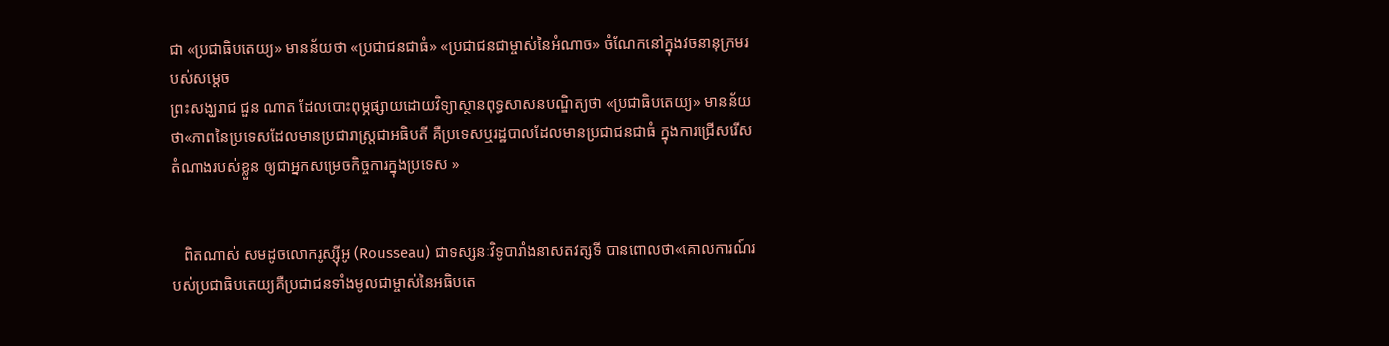ជា «ប្រជាធិបតេយ្យ» មានន័យថា «ប្រជាជនជាធំ» «ប្រជាជនជាម្ចាស់នៃអំណាច» ចំណែកនៅក្នុងវចនានុក្រមរបស់សម្តេច
ព្រះសង្ឃរាជ ជួន ណាត ដែលបោះពុម្ភផ្សាយដោយវិទ្យាស្ថានពុទ្ធសាសនបណ្ឌិត្យថា «ប្រជាធិបតេយ្យ» មានន័យថា«ភាពនៃប្រទេសដែលមានប្រជារាស្រ្តជាអធិបតី គឺប្រទេសឬរដ្ឋបាលដែលមានប្រជាជនជាធំ ក្នុងការជ្រើសរើសតំណាងរបស់ខ្លួន ឲ្យជាអ្នកសម្រេចកិច្ចការក្នុងប្រទេស »


   ពិតណាស់ សមដូចលោករូស្ស៊ីអូ (Rousseau) ជាទស្សនៈវិទូបារាំងនាសតវត្សទី បានពោលថា«គោលការណ៍របស់ប្រជាធិបតេយ្យគឺប្រជាជនទាំងមូលជាម្ចាស់នៃអធិបតេ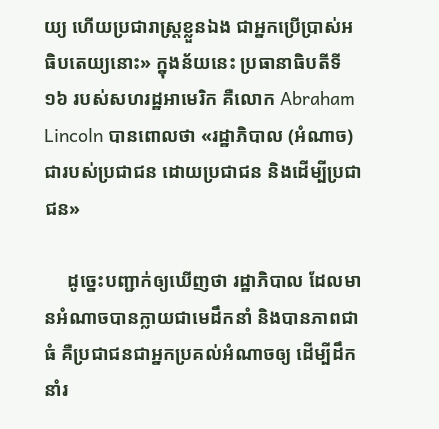យ្យ ហើយប្រជារាស្រ្តខ្លួនឯង ជាអ្នកប្រើប្រាស់អធិបតេយ្យនោះ» ក្នុងន័យនេះ ប្រធានាធិបតីទី ១៦ របស់សហរដ្ឋអាមេរិក គឺលោក Abraham Lincoln បានពោលថា «រដ្ឋាភិបាល (អំណាច) ជារបស់ប្រជាជន ដោយប្រជាជន និងដើម្បីប្រជាជន»

     ដូច្នេះបញ្ជាក់ឲ្យឃើញថា រដ្ឋាភិបាល ដែលមានអំណាចបានក្លាយជាមេដឹកនាំ និងបានភាពជាធំ គឺប្រជាជនជាអ្នកប្រគល់អំណាចឲ្យ ដើម្បីដឹកនាំរ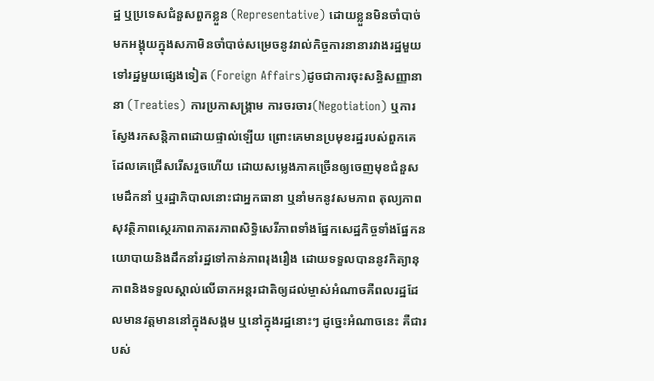ដ្ឋ ឬប្រទេសជំនួសពួកខ្លួន (Representative) ដោយខ្លួនមិនចាំបាច់មកអង្គុយក្នុងសភាមិនចាំបាច់សម្រេចនូវរាល់កិច្ចការនានារវាងរដ្ឋមួយទៅរដ្ឋមួយផ្សេងទៀត (Foreign Affairs)ដូចជាការចុះសន្ធិសញ្ញានានា (Treaties) ការប្រកាសង្រ្គាម ការចរចារ(Negotiation) ឬការស្វែងរកសន្តិភាពដោយផ្ទាល់ឡើយ ព្រោះគេមានប្រមុខរដ្ឋរបស់ពួកគេ ដែលគេជ្រើសរើសរួចហើយ ដោយសម្លេងភាគច្រើនឲ្យចេញមុខជំនួស មេដឹកនាំ ឬរដ្ឋាភិបាលនោះជាអ្នកធានា ឬនាំមកនូវសមភាព តុល្យភាពសុវត្ថិភាពស្ថេរភាពភាតរភាពសិទ្ធិសេរីភាពទាំងផ្នែកសេដ្ឋកិច្ចទាំងផ្នែកនយោបាយនិងដឹកនាំរដ្ឋទៅកាន់ភាពរុងរឿង ដោយទទួលបាននូវកិត្យានុភាពនិងទទួលស្គាល់លើឆាកអន្តរជាតិឲ្យដល់ម្ចាស់អំណាចគឺពលរដ្ឋដែលមានវត្តមាននៅក្នុងសង្គម ឬនៅក្នុងរដ្ឋនោះៗ ដូច្នេះអំណាចនេះ គឺជារបស់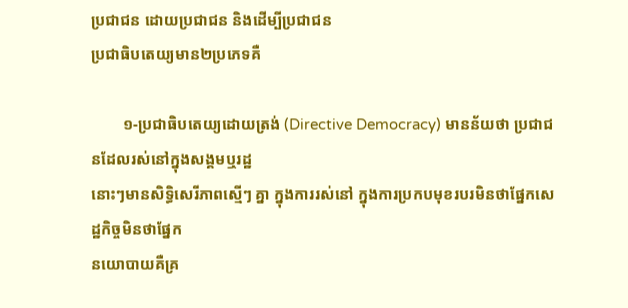ប្រជាជន ដោយប្រជាជន និងដើម្បីប្រជាជន
ប្រជាធិបតេយ្យមាន២ប្រភេទគឺ

        ១-ប្រជាធិបតេយ្យដោយត្រង់ (Directive Democracy) មានន័យថា ប្រជាជនដែលរស់នៅក្នុងសង្គមឬរដ្ឋ
នោះៗមានសិទ្ធិសេរីភាពស្មើៗ គ្នា ក្នុងការរស់នៅ ក្នុងការប្រកបមុខរបរមិនថាផ្នែកសេដ្ឋកិច្ចមិនថាផ្នែក
នយោបាយគឺគ្រ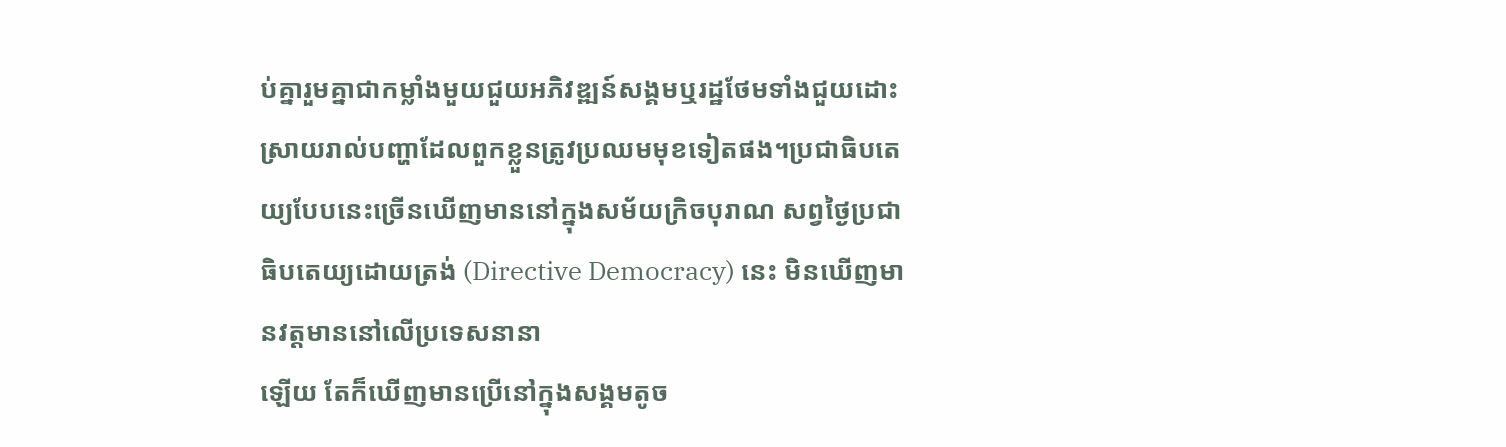ប់គ្នារួមគ្នាជាកម្លាំងមួយជួយអភិវឌ្ឍន៍សង្គមឬរដ្ឋថែមទាំងជួយដោះស្រាយរាល់បញ្ហាដែលពួកខ្លួនត្រូវប្រឈមមុខទៀតផង។ប្រជាធិបតេយ្យបែបនេះច្រើនឃើញមាននៅក្នុងសម័យក្រិចបុរាណ សព្វថ្ងៃប្រជាធិបតេយ្យដោយត្រង់ (Directive Democracy) នេះ មិនឃើញមានវត្តមាននៅលើប្រទេសនានា
ឡើយ តែក៏ឃើញមានប្រើនៅក្នុងសង្គមតូច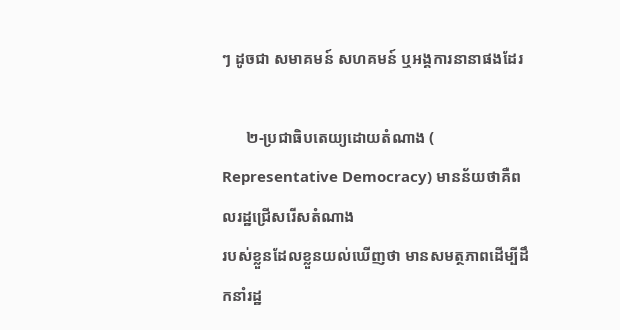ៗ ដូចជា សមាគមន៍ សហគមន៍ ឬអង្គការនានាផងដែរ

      ២-ប្រជាធិបតេយ្យដោយតំណាង ( Representative Democracy) មានន័យថាគឺពលរដ្ឋជ្រើសរើសតំណាង
របស់ខ្លួនដែលខ្លួនយល់ឃើញថា មានសមត្ថភាពដើម្បីដឹកនាំរដ្ឋ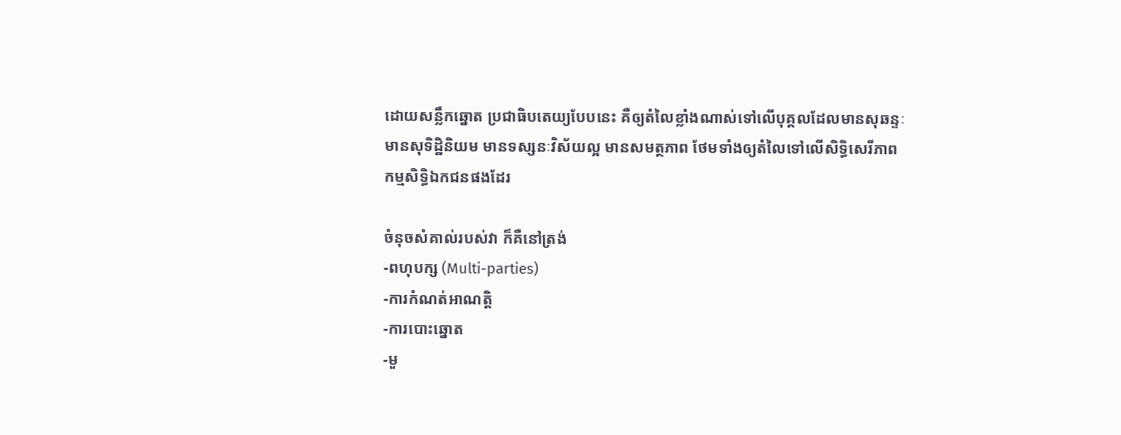ដោយសន្លឹកឆ្នោត ប្រជាធិបតេយ្យបែបនេះ គឺឲ្យតំលៃខ្លាំងណាស់ទៅលើបុគ្គលដែលមានសុឆន្ទៈ មានសុទិដ្ឋិនិយម មានទស្សនៈវិស័យល្អ មានសមត្ថភាព ថែមទាំងឲ្យតំលៃទៅលើសិទ្ធិសេរីភាព កម្មសិទ្ធិឯកជនផងដែរ

ចំនុចសំគាល់របស់វា ក៏គឺនៅត្រង់
-ពហុបក្ស (Multi-parties)
-ការកំណត់អាណត្តិ
-ការបោះឆ្នោត
-មួ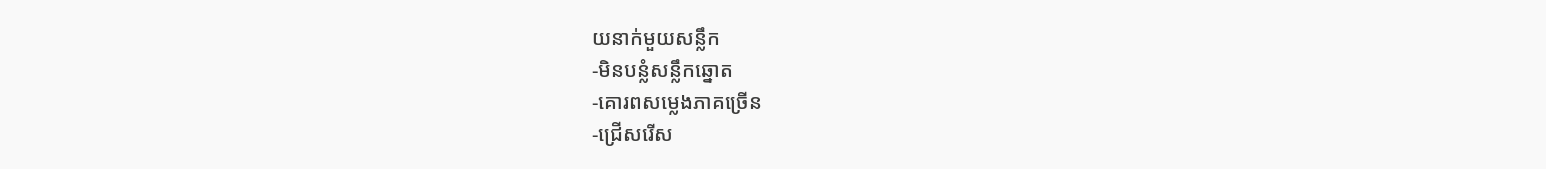យនាក់មួយសន្លឹក
-មិនបន្លំសន្លឹកឆ្នោត
-គោរពសម្លេងភាគច្រើន
-ជ្រើសរើស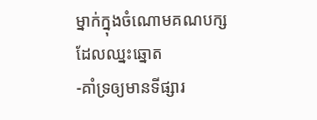ម្នាក់ក្នុងចំណោមគណបក្សដែលឈ្នះឆ្នោត
-គាំទ្រឲ្យមានទីផ្សារ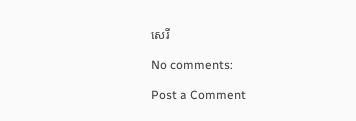សេរី

No comments:

Post a Comment